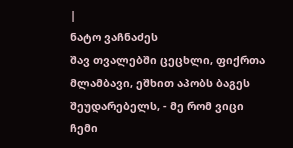|
ნატო ვაჩნაძეს
შავ თვალებში ცეცხლი, ფიქრთა მლამბავი, ეშხით აპობს ბაგეს შეუდარებელს, - მე რომ ვიცი ჩემი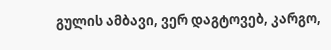გულის ამბავი, ვერ დაგტოვებ, კარგო,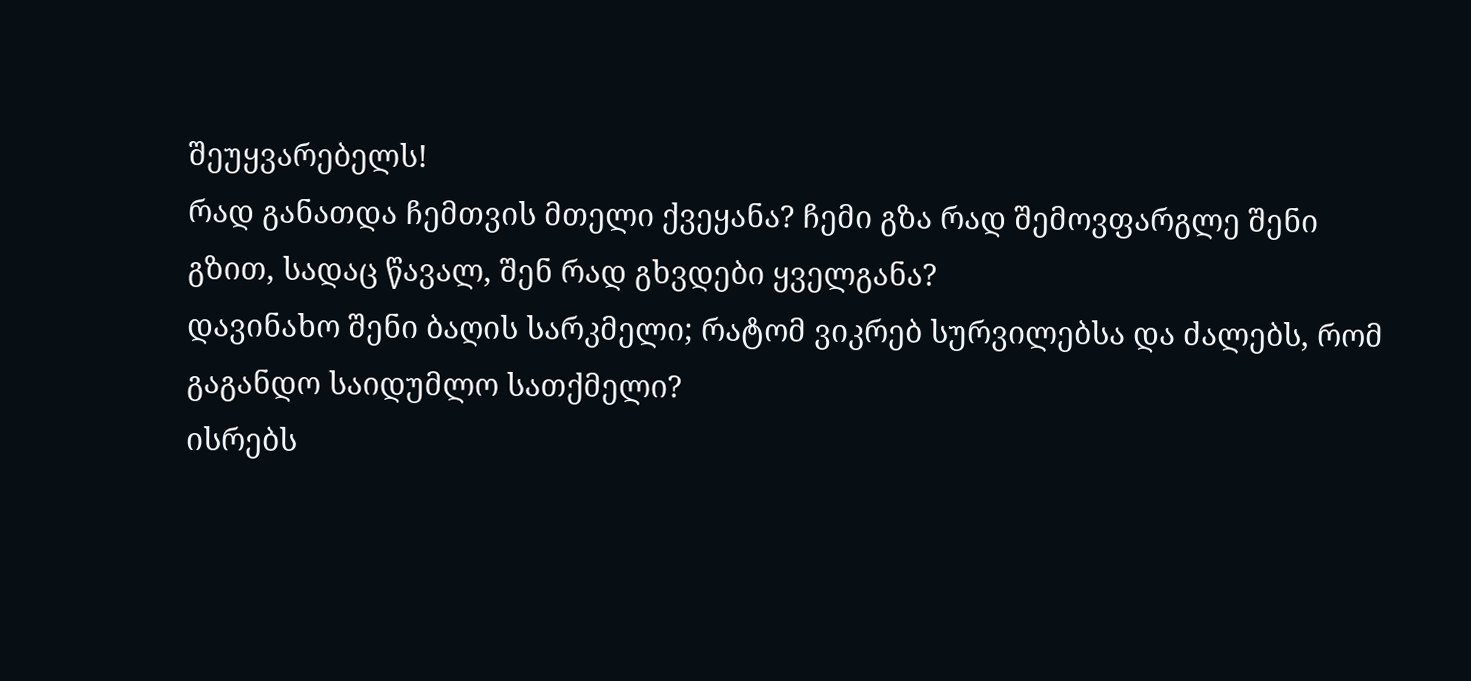შეუყვარებელს!
რად განათდა ჩემთვის მთელი ქვეყანა? ჩემი გზა რად შემოვფარგლე შენი გზით, სადაც წავალ, შენ რად გხვდები ყველგანა?
დავინახო შენი ბაღის სარკმელი; რატომ ვიკრებ სურვილებსა და ძალებს, რომ გაგანდო საიდუმლო სათქმელი?
ისრებს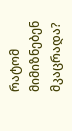რატომ მიმიზნებენ მკაცრადა?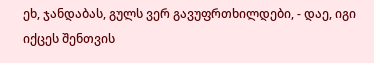ეხ, ჯანდაბას, გულს ვერ გავუფრთხილდები, - დაე, იგი იქცეს შენთვის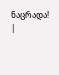ნაცრადა! |